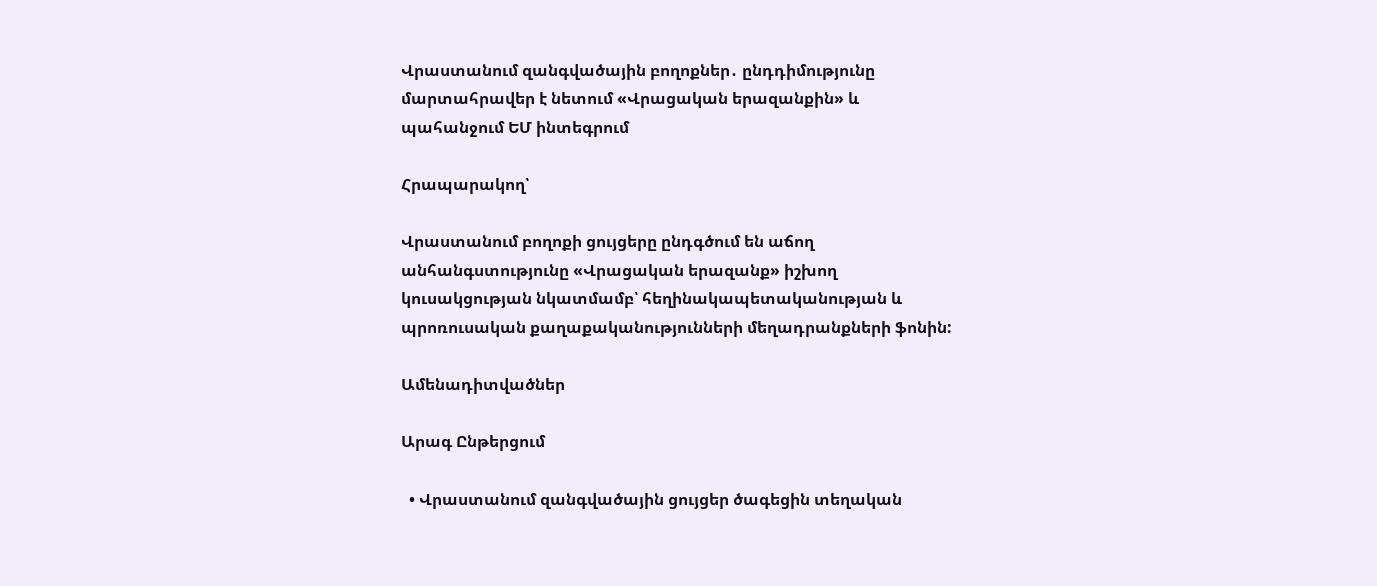Վրաստանում զանգվածային բողոքներ․ ընդդիմությունը մարտահրավեր է նետում «Վրացական երազանքին» և պահանջում ԵՄ ինտեգրում

Հրապարակող՝

Վրաստանում բողոքի ցույցերը ընդգծում են աճող անհանգստությունը «Վրացական երազանք» իշխող կուսակցության նկատմամբ՝ հեղինակապետականության և պրոռուսական քաղաքականությունների մեղադրանքների ֆոնին:

Ամենադիտվածներ

Արագ Ընթերցում

  • Վրաստանում զանգվածային ցույցեր ծագեցին տեղական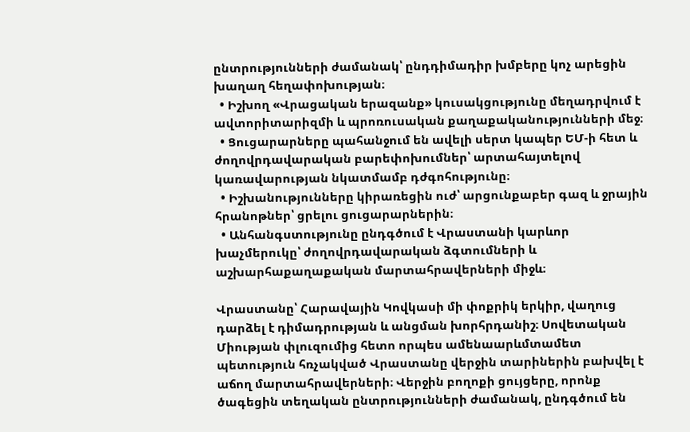ընտրությունների ժամանակ՝ ընդդիմադիր խմբերը կոչ արեցին խաղաղ հեղափոխության։
  • Իշխող «Վրացական երազանք» կուսակցությունը մեղադրվում է ավտորիտարիզմի և պրոռուսական քաղաքականությունների մեջ։
  • Ցուցարարները պահանջում են ավելի սերտ կապեր ԵՄ-ի հետ և ժողովրդավարական բարեփոխումներ՝ արտահայտելով կառավարության նկատմամբ դժգոհությունը։
  • Իշխանությունները կիրառեցին ուժ՝ արցունքաբեր գազ և ջրային հրանոթներ՝ ցրելու ցուցարարներին։
  • Անհանգստությունը ընդգծում է Վրաստանի կարևոր խաչմերուկը՝ ժողովրդավարական ձգտումների և աշխարհաքաղաքական մարտահրավերների միջև։

Վրաստանը՝ Հարավային Կովկասի մի փոքրիկ երկիր, վաղուց դարձել է դիմադրության և անցման խորհրդանիշ։ Սովետական Միության փլուզումից հետո որպես ամենաարևմտամետ պետություն հռչակված Վրաստանը վերջին տարիներին բախվել է աճող մարտահրավերների։ Վերջին բողոքի ցույցերը, որոնք ծագեցին տեղական ընտրությունների ժամանակ, ընդգծում են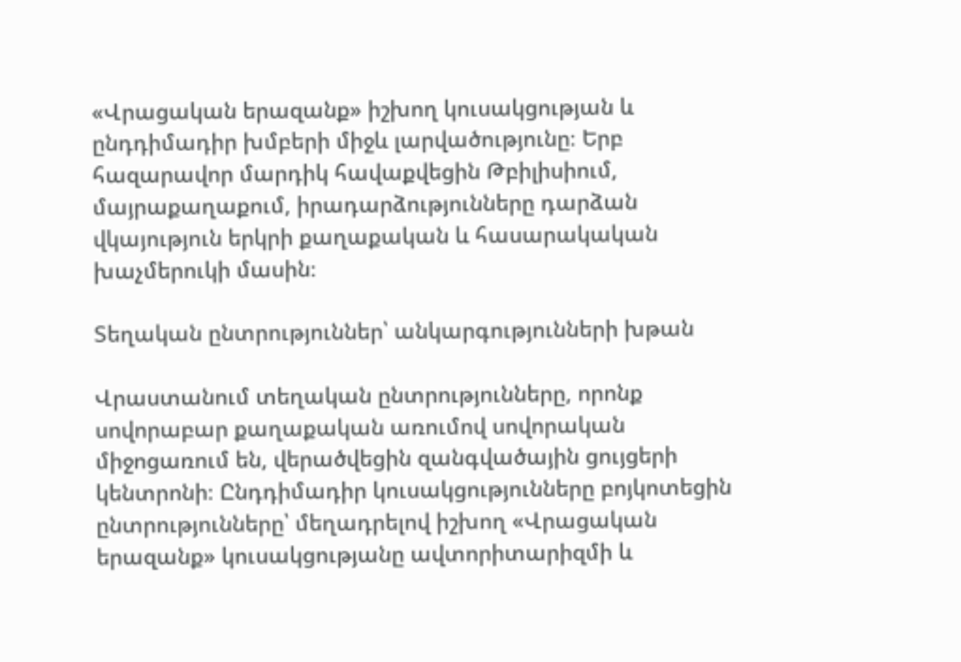«Վրացական երազանք» իշխող կուսակցության և ընդդիմադիր խմբերի միջև լարվածությունը։ Երբ հազարավոր մարդիկ հավաքվեցին Թբիլիսիում, մայրաքաղաքում, իրադարձությունները դարձան վկայություն երկրի քաղաքական և հասարակական խաչմերուկի մասին։

Տեղական ընտրություններ՝ անկարգությունների խթան

Վրաստանում տեղական ընտրությունները, որոնք սովորաբար քաղաքական առումով սովորական միջոցառում են, վերածվեցին զանգվածային ցույցերի կենտրոնի։ Ընդդիմադիր կուսակցությունները բոյկոտեցին ընտրությունները՝ մեղադրելով իշխող «Վրացական երազանք» կուսակցությանը ավտորիտարիզմի և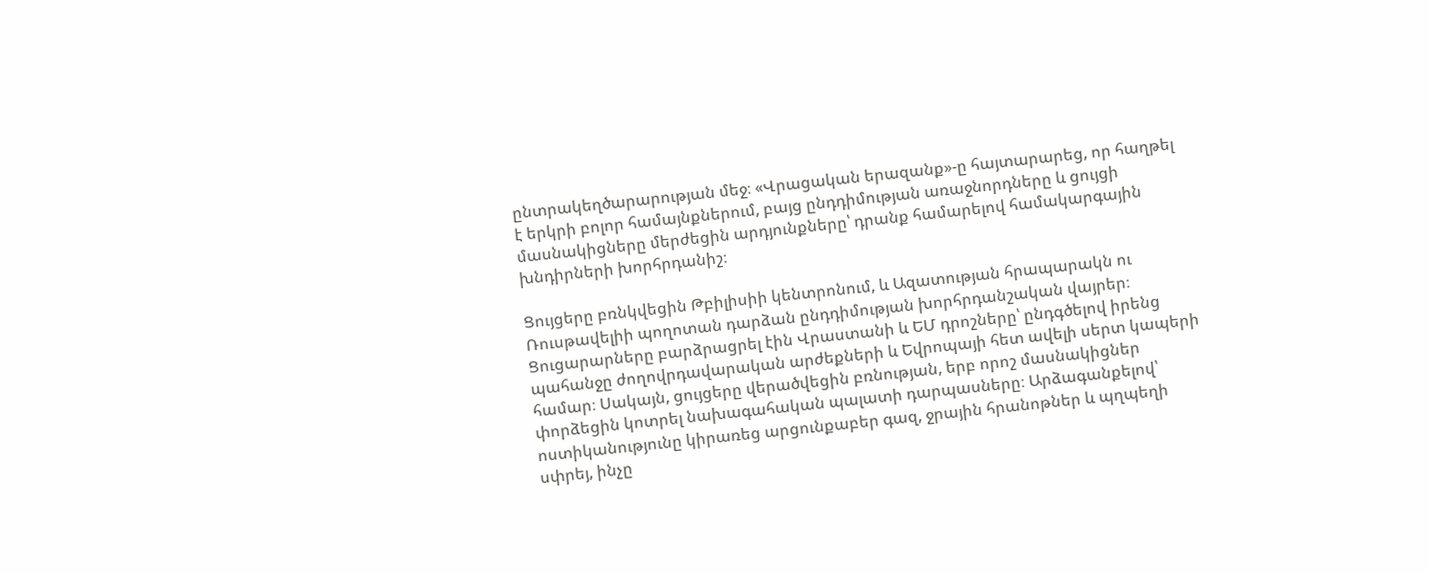ընտրակեղծարարության մեջ։ «Վրացական երազանք»-ը հայտարարեց, որ հաղթել է երկրի բոլոր համայնքներում, բայց ընդդիմության առաջնորդները և ցույցի մասնակիցները մերժեցին արդյունքները՝ դրանք համարելով համակարգային խնդիրների խորհրդանիշ։

Ցույցերը բռնկվեցին Թբիլիսիի կենտրոնում, և Ազատության հրապարակն ու Ռուսթավելիի պողոտան դարձան ընդդիմության խորհրդանշական վայրեր։ Ցուցարարները բարձրացրել էին Վրաստանի և ԵՄ դրոշները՝ ընդգծելով իրենց պահանջը ժողովրդավարական արժեքների և Եվրոպայի հետ ավելի սերտ կապերի համար։ Սակայն, ցույցերը վերածվեցին բռնության, երբ որոշ մասնակիցներ փորձեցին կոտրել նախագահական պալատի դարպասները։ Արձագանքելով՝ ոստիկանությունը կիրառեց արցունքաբեր գազ, ջրային հրանոթներ և պղպեղի սփրեյ, ինչը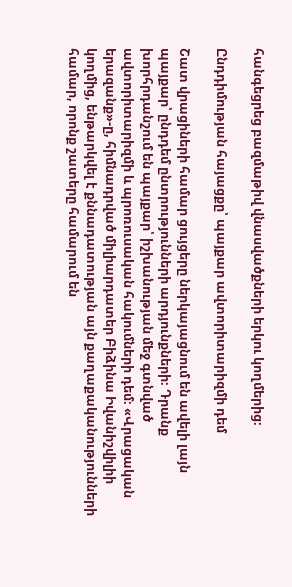հանգեցրեց բազմաթիվ վնասվածքների երկու կողմերից։

Ընդդիմության հայացքը՝ պայքար ավտորիտարիզմի դեմ

Շատ վրացիների համար ցույցերը ներկայացնում են ավելի լայն պայքար՝ ընդդեմ ընտրությունների արդյունքների։ Դրանք խորհրդանշում են պայքար՝ իշխանության մեջ գտնված ավտորիտարիզմի և պրոռուսական հակումների դեմ։ «Վրացական երազանք»-ը, հիմնադրված միլիարդատեր Բիձինա Իվանիշվիլիի կողմից, ենթարկվել է քննադատության այն քաղաքականությունների համար, որոնք շատերը համարում են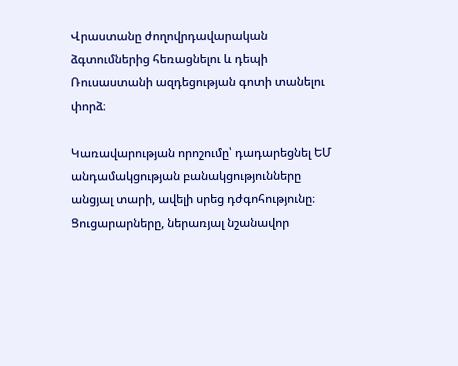Վրաստանը ժողովրդավարական ձգտումներից հեռացնելու և դեպի Ռուսաստանի ազդեցության գոտի տանելու փորձ։

Կառավարության որոշումը՝ դադարեցնել ԵՄ անդամակցության բանակցությունները անցյալ տարի, ավելի սրեց դժգոհությունը։ Ցուցարարները, ներառյալ նշանավոր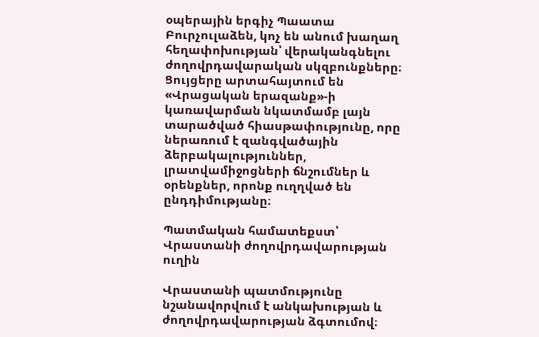օպերային երգիչ Պաատա Բուրչուլաձեն, կոչ են անում խաղաղ հեղափոխության՝ վերականգնելու ժողովրդավարական սկզբունքները։ Ցույցերը արտահայտում են «Վրացական երազանք»-ի կառավարման նկատմամբ լայն տարածված հիասթափությունը, որը ներառում է զանգվածային ձերբակալություններ, լրատվամիջոցների ճնշումներ և օրենքներ, որոնք ուղղված են ընդդիմությանը։

Պատմական համատեքստ՝ Վրաստանի ժողովրդավարության ուղին

Վրաստանի պատմությունը նշանավորվում է անկախության և ժողովրդավարության ձգտումով։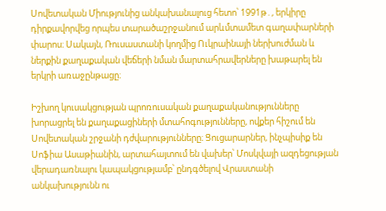Սովետական Միությունից անկախանալուց հետո՝ 1991թ․, երկիրը դիրքավորվեց որպես տարածաշրջանում արևմտամետ գաղափարների փարոս։ Սակայն, Ռուսաստանի կողմից Ուկրաինայի ներխուժման և ներքին քաղաքական վեճերի նման մարտահրավերները խաթարել են երկրի առաջընթացը։

Իշխող կուսակցության պրոռուսական քաղաքականությունները խորացրել են քաղաքացիների մտահոգությունները, ովքեր հիշում են Սովետական շրջանի դժվարությունները։ Ցուցարարներ, ինչպիսիք են Սոֆիա Ասաթիանին, արտահայտում են վախեր՝ Մոսկվայի ազդեցության վերադառնալու կապակցությամբ՝ ընդգծելով Վրաստանի անկախությունն ու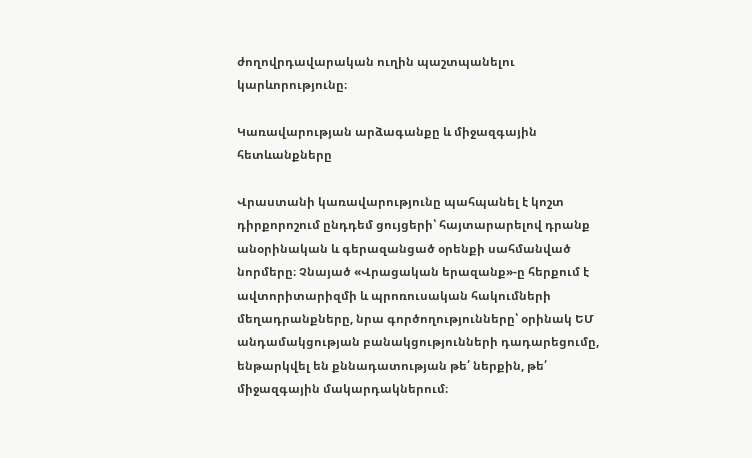ժողովրդավարական ուղին պաշտպանելու կարևորությունը։

Կառավարության արձագանքը և միջազգային հետևանքները

Վրաստանի կառավարությունը պահպանել է կոշտ դիրքորոշում ընդդեմ ցույցերի՝ հայտարարելով դրանք անօրինական և գերազանցած օրենքի սահմանված նորմերը։ Չնայած «Վրացական երազանք»-ը հերքում է ավտորիտարիզմի և պրոռուսական հակումների մեղադրանքները, նրա գործողությունները՝ օրինակ ԵՄ անդամակցության բանակցությունների դադարեցումը, ենթարկվել են քննադատության թե՛ ներքին, թե՛ միջազգային մակարդակներում։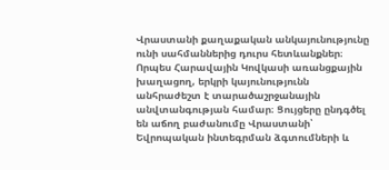Վրաստանի քաղաքական անկայունությունը ունի սահմաններից դուրս հետևանքներ։ Որպես Հարավային Կովկասի առանցքային խաղացող, երկրի կայունությունն անհրաժեշտ է տարածաշրջանային անվտանգության համար։ Ցույցերը ընդգծել են աճող բաժանումը Վրաստանի՝ Եվրոպական ինտեգրման ձգտումների և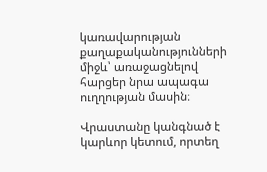կառավարության քաղաքականությունների միջև՝ առաջացնելով հարցեր նրա ապագա ուղղության մասին։

Վրաստանը կանգնած է կարևոր կետում, որտեղ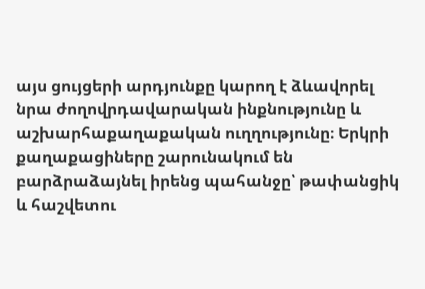այս ցույցերի արդյունքը կարող է ձևավորել նրա ժողովրդավարական ինքնությունը և աշխարհաքաղաքական ուղղությունը։ Երկրի քաղաքացիները շարունակում են բարձրաձայնել իրենց պահանջը՝ թափանցիկ և հաշվետու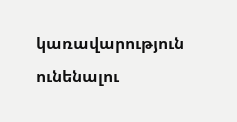կառավարություն ունենալու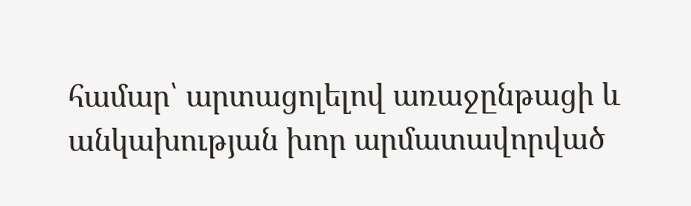համար՝ արտացոլելով առաջընթացի և անկախության խոր արմատավորված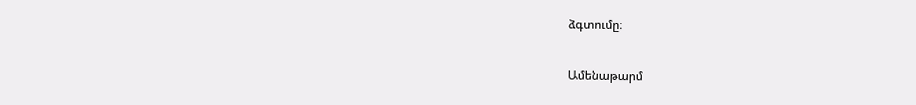ձգտումը։

Ամենաթարմ